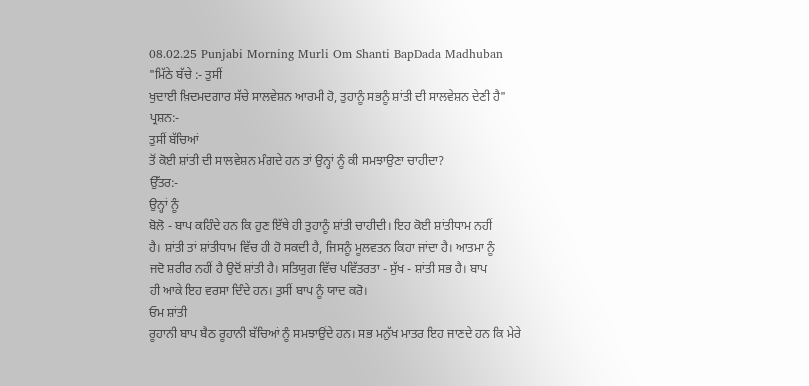08.02.25 Punjabi Morning Murli Om Shanti BapDada Madhuban
"ਮਿੱਠੇ ਬੱਚੇ :- ਤੁਸੀਂ
ਖੁਦਾਈ ਖ਼ਿਦਮਦਗਾਰ ਸੱਚੇ ਸਾਲਵੇਸ਼ਨ ਆਰਮੀ ਹੋ, ਤੁਹਾਨੂੰ ਸਭਨੂੰ ਸ਼ਾਂਤੀ ਦੀ ਸਾਲਵੇਸ਼ਨ ਦੇਣੀ ਹੈ"
ਪ੍ਰਸ਼ਨ:-
ਤੁਸੀਂ ਬੱਚਿਆਂ
ਤੋਂ ਕੋਈ ਸ਼ਾਂਤੀ ਦੀ ਸਾਲਵੇਸ਼ਨ ਮੰਗਦੇ ਹਨ ਤਾਂ ਉਨ੍ਹਾਂ ਨੂੰ ਕੀ ਸਮਝਾਉਣਾ ਚਾਹੀਦਾ?
ਉੱਤਰ:-
ਉਨ੍ਹਾਂ ਨੂੰ
ਬੋਲੋ - ਬਾਪ ਕਹਿੰਦੇ ਹਨ ਕਿ ਹੁਣ ਇੱਥੇ ਹੀ ਤੁਹਾਨੂੰ ਸ਼ਾਂਤੀ ਚਾਹੀਦੀ। ਇਹ ਕੋਈ ਸ਼ਾਂਤੀਧਾਮ ਨਹੀਂ
ਹੈ। ਸ਼ਾਂਤੀ ਤਾਂ ਸ਼ਾਂਤੀਧਾਮ ਵਿੱਚ ਹੀ ਹੋ ਸਕਦੀ ਹੈ, ਜਿਸਨੂੰ ਮੂਲਵਤਨ ਕਿਹਾ ਜਾਂਦਾ ਹੈ। ਆਤਮਾ ਨੂੰ
ਜਦੋ ਸ਼ਰੀਰ ਨਹੀਂ ਹੈ ਉਦੋਂ ਸ਼ਾਂਤੀ ਹੈ। ਸਤਿਯੁਗ ਵਿੱਚ ਪਵਿੱਤਰਤਾ - ਸੁੱਖ - ਸ਼ਾਂਤੀ ਸਭ ਹੈ। ਬਾਪ
ਹੀ ਆਕੇ ਇਹ ਵਰਸਾ ਦਿੰਦੇ ਹਨ। ਤੁਸੀਂ ਬਾਪ ਨੂੰ ਯਾਦ ਕਰੋ।
ਓਮ ਸ਼ਾਂਤੀ
ਰੂਹਾਨੀ ਬਾਪ ਬੈਠ ਰੂਹਾਨੀ ਬੱਚਿਆਂ ਨੂੰ ਸਮਝਾਉਂਦੇ ਹਨ। ਸਭ ਮਨੁੱਖ ਮਾਤਰ ਇਹ ਜਾਣਦੇ ਹਨ ਕਿ ਮੇਰੇ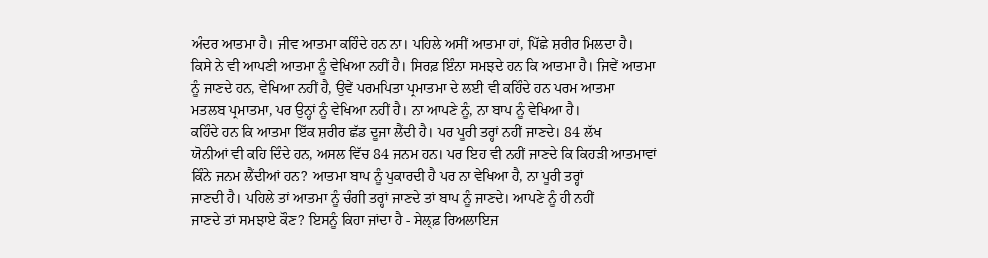ਅੰਦਰ ਆਤਮਾ ਹੈ। ਜੀਵ ਆਤਮਾ ਕਹਿੰਦੇ ਹਨ ਨਾ। ਪਹਿਲੇ ਅਸੀਂ ਆਤਮਾ ਹਾਂ, ਪਿੱਛੇ ਸ਼ਰੀਰ ਮਿਲਦਾ ਹੈ।
ਕਿਸੇ ਨੇ ਵੀ ਆਪਣੀ ਆਤਮਾ ਨੂੰ ਵੇਖਿਆ ਨਹੀਂ ਹੈ। ਸਿਰਫ਼ ਇੰਨਾ ਸਮਝਦੇ ਹਨ ਕਿ ਆਤਮਾ ਹੈ। ਜਿਵੇਂ ਆਤਮਾ
ਨੂੰ ਜਾਣਦੇ ਹਨ, ਵੇਖਿਆ ਨਹੀਂ ਹੈ, ਉਵੇਂ ਪਰਮਪਿਤਾ ਪ੍ਰਮਾਤਮਾ ਦੇ ਲਈ ਵੀ ਕਹਿੰਦੇ ਹਨ ਪਰਮ ਆਤਮਾ
ਮਤਲਬ ਪ੍ਰਮਾਤਮਾ, ਪਰ ਉਨ੍ਹਾਂ ਨੂੰ ਵੇਖਿਆ ਨਹੀਂ ਹੈ। ਨਾ ਆਪਣੇ ਨੂੰ, ਨਾ ਬਾਪ ਨੂੰ ਵੇਖਿਆ ਹੈ।
ਕਹਿੰਦੇ ਹਨ ਕਿ ਆਤਮਾ ਇੱਕ ਸ਼ਰੀਰ ਛੱਡ ਦੂਜਾ ਲੈਂਦੀ ਹੈ। ਪਰ ਪੂਰੀ ਤਰ੍ਹਾਂ ਨਹੀਂ ਜਾਣਦੇ। 84 ਲੱਖ
ਯੋਨੀਆਂ ਵੀ ਕਹਿ ਦਿੰਦੇ ਹਨ, ਅਸਲ ਵਿੱਚ 84 ਜਨਮ ਹਨ। ਪਰ ਇਹ ਵੀ ਨਹੀਂ ਜਾਣਦੇ ਕਿ ਕਿਹੜੀ ਆਤਮਾਵਾਂ
ਕਿੰਨੇ ਜਨਮ ਲੈਂਦੀਆਂ ਹਨ? ਆਤਮਾ ਬਾਪ ਨੂੰ ਪੁਕਾਰਦੀ ਹੈ ਪਰ ਨਾ ਵੇਖਿਆ ਹੈ, ਨਾ ਪੂਰੀ ਤਰ੍ਹਾਂ
ਜਾਣਦੀ ਹੈ। ਪਹਿਲੇ ਤਾਂ ਆਤਮਾ ਨੂੰ ਚੰਗੀ ਤਰ੍ਹਾਂ ਜਾਣਦੇ ਤਾਂ ਬਾਪ ਨੂੰ ਜਾਣਦੇ। ਆਪਣੇ ਨੂੰ ਹੀ ਨਹੀਂ
ਜਾਣਦੇ ਤਾਂ ਸਮਝਾਏ ਕੌਣ? ਇਸਨੂੰ ਕਿਹਾ ਜਾਂਦਾ ਹੈ - ਸੇਲ੍ਫ਼ ਰਿਅਲਾਇਜ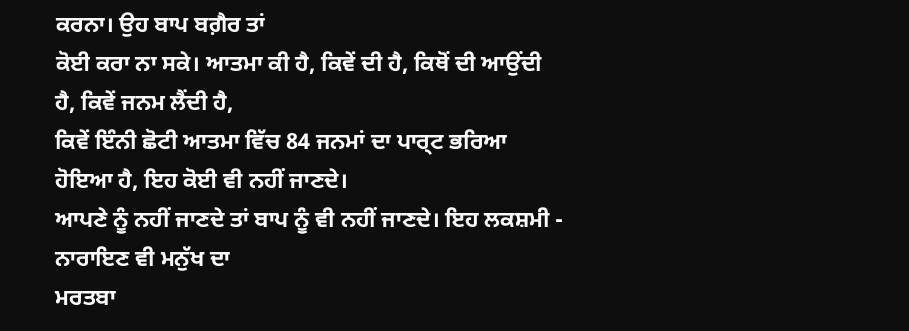ਕਰਨਾ। ਉਹ ਬਾਪ ਬਗ਼ੈਰ ਤਾਂ
ਕੋਈ ਕਰਾ ਨਾ ਸਕੇ। ਆਤਮਾ ਕੀ ਹੈ, ਕਿਵੇਂ ਦੀ ਹੈ, ਕਿਥੋਂ ਦੀ ਆਉਂਦੀ ਹੈ, ਕਿਵੇਂ ਜਨਮ ਲੈਂਦੀ ਹੈ,
ਕਿਵੇਂ ਇੰਨੀ ਛੋਟੀ ਆਤਮਾ ਵਿੱਚ 84 ਜਨਮਾਂ ਦਾ ਪਾਰ੍ਟ ਭਰਿਆ ਹੋਇਆ ਹੈ, ਇਹ ਕੋਈ ਵੀ ਨਹੀਂ ਜਾਣਦੇ।
ਆਪਣੇ ਨੂੰ ਨਹੀਂ ਜਾਣਦੇ ਤਾਂ ਬਾਪ ਨੂੰ ਵੀ ਨਹੀਂ ਜਾਣਦੇ। ਇਹ ਲਕਸ਼ਮੀ - ਨਾਰਾਇਣ ਵੀ ਮਨੁੱਖ ਦਾ
ਮਰਤਬਾ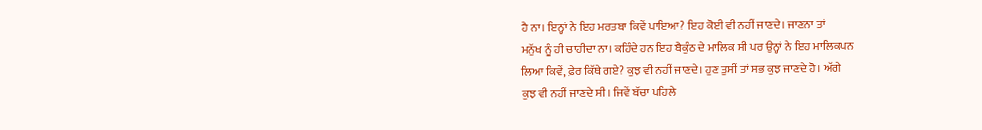ਹੈ ਨਾ। ਇਨ੍ਹਾਂ ਨੇ ਇਹ ਮਰਤਬਾ ਕਿਵੇਂ ਪਾਇਆ? ਇਹ ਕੋਈ ਵੀ ਨਹੀਂ ਜਾਣਦੇ। ਜਾਣਨਾ ਤਾਂ
ਮਨੁੱਖ ਨੂੰ ਹੀ ਚਾਹੀਦਾ ਨਾ। ਕਹਿੰਦੇ ਹਨ ਇਹ ਬੈਕੁੰਠ ਦੇ ਮਾਲਿਕ ਸੀ ਪਰ ਉਨ੍ਹਾਂ ਨੇ ਇਹ ਮਾਲਿਕਪਨ
ਲਿਆ ਕਿਵੇਂ, ਫ਼ੇਰ ਕਿੱਥੇ ਗਏ? ਕੁਝ ਵੀ ਨਹੀਂ ਜਾਣਦੇ। ਹੁਣ ਤੁਸੀਂ ਤਾਂ ਸਭ ਕੁਝ ਜਾਣਦੇ ਹੋ। ਅੱਗੇ
ਕੁਝ ਵੀ ਨਹੀਂ ਜਾਣਦੇ ਸੀ। ਜਿਵੇਂ ਬੱਚਾ ਪਹਿਲੇ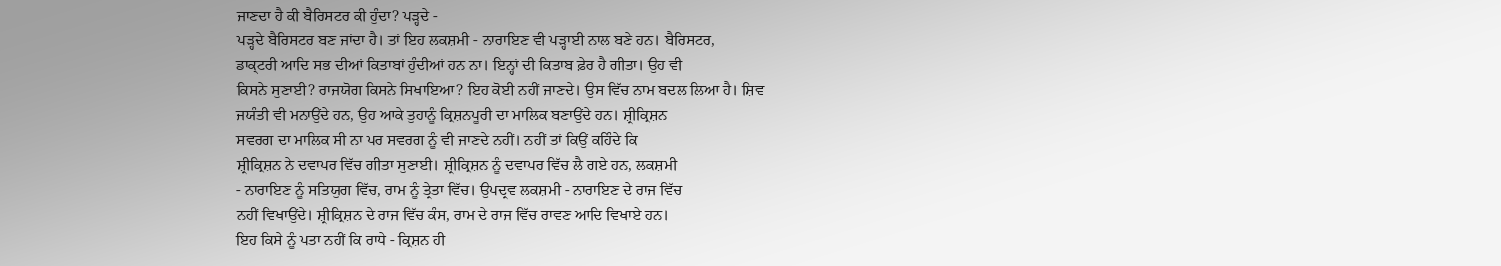ਜਾਣਦਾ ਹੈ ਕੀ ਬੈਰਿਸਟਰ ਕੀ ਹੁੰਦਾ? ਪੜ੍ਹਦੇ -
ਪੜ੍ਹਦੇ ਬੈਰਿਸਟਰ ਬਣ ਜਾਂਦਾ ਹੈ। ਤਾਂ ਇਹ ਲਕਸ਼ਮੀ - ਨਾਰਾਇਣ ਵੀ ਪੜ੍ਹਾਈ ਨਾਲ ਬਣੇ ਹਨ। ਬੈਰਿਸਟਰ,
ਡਾਕ੍ਟਰੀ ਆਦਿ ਸਭ ਦੀਆਂ ਕਿਤਾਬਾਂ ਹੁੰਦੀਆਂ ਹਨ ਨਾ। ਇਨ੍ਹਾਂ ਦੀ ਕਿਤਾਬ ਫ਼ੇਰ ਹੈ ਗੀਤਾ। ਉਹ ਵੀ
ਕਿਸਨੇ ਸੁਣਾਈ? ਰਾਜਯੋਗ ਕਿਸਨੇ ਸਿਖਾਇਆ? ਇਹ ਕੋਈ ਨਹੀਂ ਜਾਣਦੇ। ਉਸ ਵਿੱਚ ਨਾਮ ਬਦਲ ਲਿਆ ਹੈ। ਸ਼ਿਵ
ਜਯੰਤੀ ਵੀ ਮਨਾਉਂਦੇ ਹਨ, ਉਹ ਆਕੇ ਤੁਹਾਨੂੰ ਕ੍ਰਿਸ਼ਨਪੂਰੀ ਦਾ ਮਾਲਿਕ ਬਣਾਉਂਦੇ ਹਨ। ਸ਼੍ਰੀਕ੍ਰਿਸ਼ਨ
ਸਵਰਗ ਦਾ ਮਾਲਿਕ ਸੀ ਨਾ ਪਰ ਸਵਰਗ ਨੂੰ ਵੀ ਜਾਣਦੇ ਨਹੀਂ। ਨਹੀਂ ਤਾਂ ਕਿਉਂ ਕਹਿੰਦੇ ਕਿ
ਸ਼੍ਰੀਕ੍ਰਿਸ਼ਨ ਨੇ ਦਵਾਪਰ ਵਿੱਚ ਗੀਤਾ ਸੁਣਾਈ। ਸ਼੍ਰੀਕ੍ਰਿਸ਼ਨ ਨੂੰ ਦਵਾਪਰ ਵਿੱਚ ਲੈ ਗਏ ਹਨ, ਲਕਸ਼ਮੀ
- ਨਾਰਾਇਣ ਨੂੰ ਸਤਿਯੁਗ ਵਿੱਚ, ਰਾਮ ਨੂੰ ਤ੍ਰੇਤਾ ਵਿੱਚ। ਉਪਦ੍ਰਵ ਲਕਸ਼ਮੀ - ਨਾਰਾਇਣ ਦੇ ਰਾਜ ਵਿੱਚ
ਨਹੀਂ ਵਿਖਾਉਂਦੇ। ਸ਼੍ਰੀਕ੍ਰਿਸ਼ਨ ਦੇ ਰਾਜ ਵਿੱਚ ਕੰਸ, ਰਾਮ ਦੇ ਰਾਜ ਵਿੱਚ ਰਾਵਣ ਆਦਿ ਵਿਖਾਏ ਹਨ।
ਇਹ ਕਿਸੇ ਨੂੰ ਪਤਾ ਨਹੀਂ ਕਿ ਰਾਧੇ - ਕ੍ਰਿਸ਼ਨ ਹੀ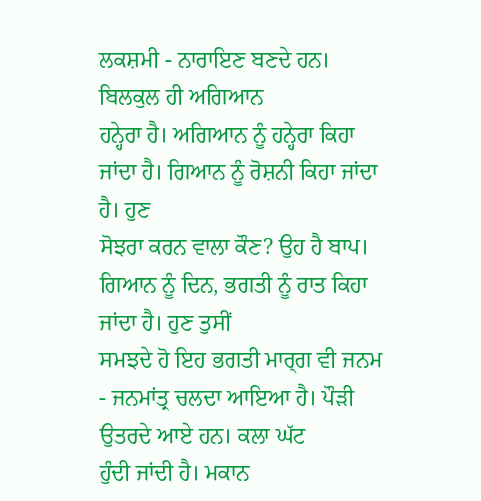ਲਕਸ਼ਮੀ - ਨਾਰਾਇਣ ਬਣਦੇ ਹਨ। ਬਿਲਕੁਲ ਹੀ ਅਗਿਆਨ
ਹਨ੍ਹੇਰਾ ਹੈ। ਅਗਿਆਨ ਨੂੰ ਹਨ੍ਹੇਰਾ ਕਿਹਾ ਜਾਂਦਾ ਹੈ। ਗਿਆਨ ਨੂੰ ਰੋਸ਼ਨੀ ਕਿਹਾ ਜਾਂਦਾ ਹੈ। ਹੁਣ
ਸੋਝਰਾ ਕਰਨ ਵਾਲਾ ਕੌਣ? ਉਹ ਹੈ ਬਾਪ। ਗਿਆਨ ਨੂੰ ਦਿਨ, ਭਗਤੀ ਨੂੰ ਰਾਤ ਕਿਹਾ ਜਾਂਦਾ ਹੈ। ਹੁਣ ਤੁਸੀਂ
ਸਮਝਦੇ ਹੋ ਇਹ ਭਗਤੀ ਮਾਰ੍ਗ ਵੀ ਜਨਮ - ਜਨਮਾਂਤ੍ਰ ਚਲਦਾ ਆਇਆ ਹੈ। ਪੌੜੀ ਉਤਰਦੇ ਆਏ ਹਨ। ਕਲਾ ਘੱਟ
ਹੁੰਦੀ ਜਾਂਦੀ ਹੈ। ਮਕਾਨ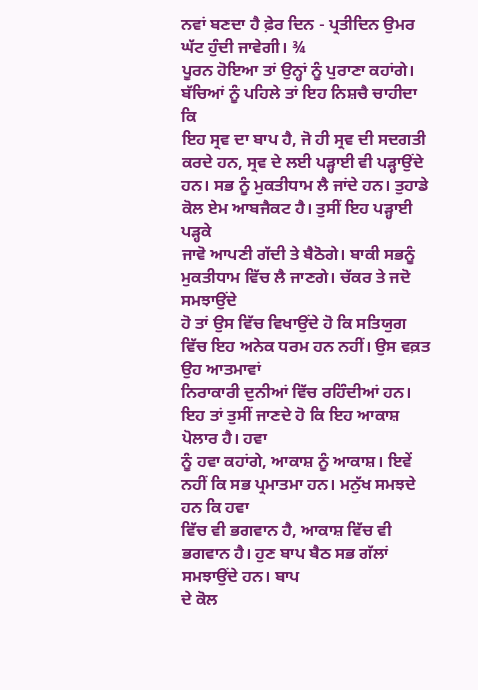ਨਵਾਂ ਬਣਦਾ ਹੈ ਫ਼ੇਰ ਦਿਨ - ਪ੍ਰਤੀਦਿਨ ਉਮਰ ਘੱਟ ਹੁੰਦੀ ਜਾਵੇਗੀ। ¾
ਪੂਰਨ ਹੋਇਆ ਤਾਂ ਉਨ੍ਹਾਂ ਨੂੰ ਪੁਰਾਣਾ ਕਹਾਂਗੇ। ਬੱਚਿਆਂ ਨੂੰ ਪਹਿਲੇ ਤਾਂ ਇਹ ਨਿਸ਼ਚੈ ਚਾਹੀਦਾ ਕਿ
ਇਹ ਸ੍ਰਵ ਦਾ ਬਾਪ ਹੈ, ਜੋ ਹੀ ਸ੍ਰਵ ਦੀ ਸਦਗਤੀ ਕਰਦੇ ਹਨ, ਸ੍ਰਵ ਦੇ ਲਈ ਪੜ੍ਹਾਈ ਵੀ ਪੜ੍ਹਾਉਂਦੇ
ਹਨ। ਸਭ ਨੂੰ ਮੁਕਤੀਧਾਮ ਲੈ ਜਾਂਦੇ ਹਨ। ਤੁਹਾਡੇ ਕੋਲ ਏਮ ਆਬਜੈਕਟ ਹੈ। ਤੁਸੀਂ ਇਹ ਪੜ੍ਹਾਈ ਪੜ੍ਹਕੇ
ਜਾਵੋ ਆਪਣੀ ਗੱਦੀ ਤੇ ਬੈਠੋਗੇ। ਬਾਕੀ ਸਭਨੂੰ ਮੁਕਤੀਧਾਮ ਵਿੱਚ ਲੈ ਜਾਣਗੇ। ਚੱਕਰ ਤੇ ਜਦੋ ਸਮਝਾਉਂਦੇ
ਹੋ ਤਾਂ ਉਸ ਵਿੱਚ ਵਿਖਾਉਂਦੇ ਹੋ ਕਿ ਸਤਿਯੁਗ ਵਿੱਚ ਇਹ ਅਨੇਕ ਧਰਮ ਹਨ ਨਹੀਂ। ਉਸ ਵਕ਼ਤ ਉਹ ਆਤਮਾਵਾਂ
ਨਿਰਾਕਾਰੀ ਦੁਨੀਆਂ ਵਿੱਚ ਰਹਿੰਦੀਆਂ ਹਨ। ਇਹ ਤਾਂ ਤੁਸੀਂ ਜਾਣਦੇ ਹੋ ਕਿ ਇਹ ਆਕਾਸ਼ ਪੋਲਾਰ ਹੈ। ਹਵਾ
ਨੂੰ ਹਵਾ ਕਹਾਂਗੇ, ਆਕਾਸ਼ ਨੂੰ ਆਕਾਸ਼। ਇਵੇਂ ਨਹੀਂ ਕਿ ਸਭ ਪ੍ਰਮਾਤਮਾ ਹਨ। ਮਨੁੱਖ ਸਮਝਦੇ ਹਨ ਕਿ ਹਵਾ
ਵਿੱਚ ਵੀ ਭਗਵਾਨ ਹੈ, ਆਕਾਸ਼ ਵਿੱਚ ਵੀ ਭਗਵਾਨ ਹੈ। ਹੁਣ ਬਾਪ ਬੈਠ ਸਭ ਗੱਲਾਂ ਸਮਝਾਉਂਦੇ ਹਨ। ਬਾਪ
ਦੇ ਕੋਲ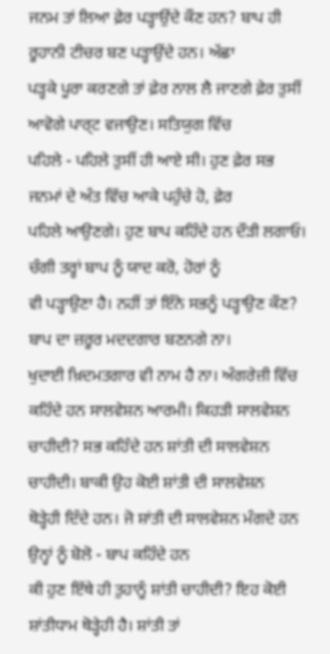ਜਨਮ ਤਾਂ ਲਿਆ ਫ਼ੇਰ ਪੜ੍ਹਾਉਂਦੇ ਕੌਣ ਹਨ? ਬਾਪ ਹੀ ਰੂਹਾਨੀ ਟੀਚਰ ਬਣ ਪੜ੍ਹਾਉਂਦੇ ਹਨ। ਅੱਛਾ
ਪੜ੍ਹਕੇ ਪੂਰਾ ਕਰਣਗੇ ਤਾਂ ਫ਼ੇਰ ਨਾਲ ਲੈ ਜਾਣਗੇ ਫ਼ੇਰ ਤੁਸੀਂ ਆਵੋਗੇ ਪਾਰ੍ਟ ਵਜਾਉਣ। ਸਤਿਯੁਗ ਵਿੱਚ
ਪਹਿਲੇ - ਪਹਿਲੇ ਤੁਸੀਂ ਹੀ ਆਏ ਸੀ। ਹੁਣ ਫ਼ੇਰ ਸਭ ਜਨਮਾਂ ਦੇ ਅੰਤ ਵਿੱਚ ਆਕੇ ਪਹੁੰਚੇ ਹੋ, ਫ਼ੇਰ
ਪਹਿਲੇ ਆਉਣਗੇ। ਹੁਣ ਬਾਪ ਕਹਿੰਦੇ ਹਨ ਦੌੜੀ ਲਗਾਓ। ਚੰਗੀ ਤਰ੍ਹਾਂ ਬਾਪ ਨੂੰ ਯਾਦ ਕਰੋ, ਹੋਰਾਂ ਨੂੰ
ਵੀ ਪੜ੍ਹਾਉਣਾ ਹੈ। ਨਹੀਂ ਤਾਂ ਇੰਨੇ ਸਭਨੂੰ ਪੜ੍ਹਾਉਣ ਕੌਣ? ਬਾਪ ਦਾ ਜ਼ਰੂਰ ਮਦਦਗਾਰ ਬਣਨਗੇ ਨਾ।
ਖੁਦਾਈ ਖ਼ਿਦਮਤਗਾਰ ਵੀ ਨਾਮ ਹੈ ਨਾ। ਅੰਗਰੇਜ਼ੀ ਵਿੱਚ ਕਹਿੰਦੇ ਹਨ ਸਾਲਵੇਸ਼ਨ ਆਰਮੀ। ਕਿਹੜੀ ਸਾਲਵੇਸ਼ਨ
ਚਾਹੀਦੀ? ਸਭ ਕਹਿੰਦੇ ਹਨ ਸ਼ਾਂਤੀ ਦੀ ਸਾਲਵੇਸ਼ਨ ਚਾਹੀਦੀ। ਬਾਕੀ ਉਹ ਕੋਈ ਸ਼ਾਂਤੀ ਦੀ ਸਾਲਵੇਸ਼ਨ
ਥੋੜ੍ਹੇਹੀ ਦਿੰਦੇ ਹਨ। ਜੋ ਸ਼ਾਂਤੀ ਦੀ ਸਾਲਵੇਸ਼ਨ ਮੰਗਦੇ ਹਨ ਉਨ੍ਹਾਂ ਨੂੰ ਬੋਲੋ - ਬਾਪ ਕਹਿੰਦੇ ਹਨ
ਕੀ ਹੁਣ ਇੱਥੇ ਹੀ ਤੁਹਾਨੂੰ ਸ਼ਾਂਤੀ ਚਾਹੀਦੀ? ਇਹ ਕੋਈ ਸ਼ਾਂਤੀਧਾਮ ਥੋੜ੍ਹੇਹੀ ਹੈ। ਸ਼ਾਂਤੀ ਤਾਂ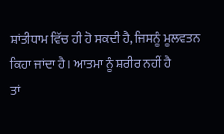ਸ਼ਾਂਤੀਧਾਮ ਵਿੱਚ ਹੀ ਹੋ ਸਕਦੀ ਹੈ, ਜਿਸਨੂੰ ਮੂਲਵਤਨ ਕਿਹਾ ਜਾਂਦਾ ਹੈ। ਆਤਮਾ ਨੂੰ ਸ਼ਰੀਰ ਨਹੀਂ ਹੈ
ਤਾਂ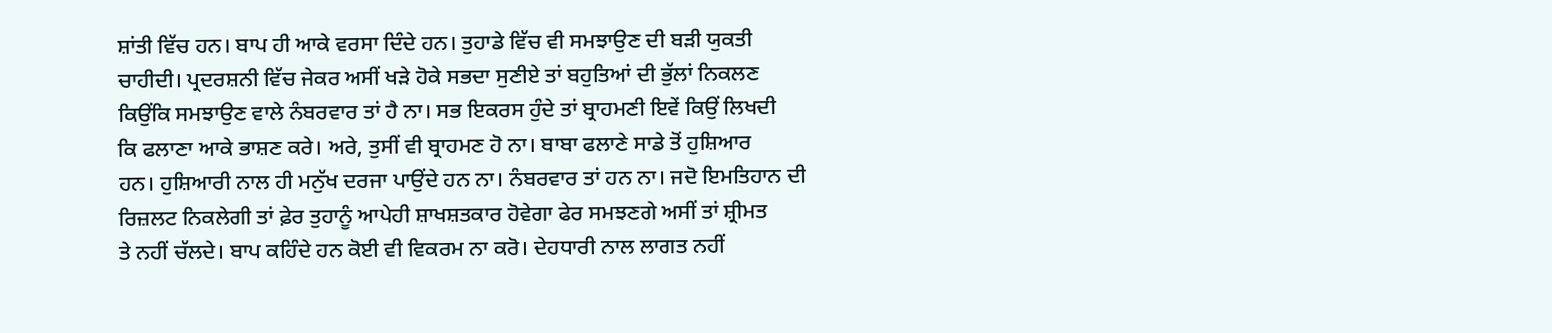ਸ਼ਾਂਤੀ ਵਿੱਚ ਹਨ। ਬਾਪ ਹੀ ਆਕੇ ਵਰਸਾ ਦਿੰਦੇ ਹਨ। ਤੁਹਾਡੇ ਵਿੱਚ ਵੀ ਸਮਝਾਉਣ ਦੀ ਬੜੀ ਯੁਕਤੀ
ਚਾਹੀਦੀ। ਪ੍ਰਦਰਸ਼ਨੀ ਵਿੱਚ ਜੇਕਰ ਅਸੀਂ ਖੜੇ ਹੋਕੇ ਸਭਦਾ ਸੁਣੀਏ ਤਾਂ ਬਹੁਤਿਆਂ ਦੀ ਭੁੱਲਾਂ ਨਿਕਲਣ
ਕਿਉਂਕਿ ਸਮਝਾਉਣ ਵਾਲੇ ਨੰਬਰਵਾਰ ਤਾਂ ਹੈ ਨਾ। ਸਭ ਇਕਰਸ ਹੁੰਦੇ ਤਾਂ ਬ੍ਰਾਹਮਣੀ ਇਵੇਂ ਕਿਉਂ ਲਿਖਦੀ
ਕਿ ਫਲਾਣਾ ਆਕੇ ਭਾਸ਼ਣ ਕਰੇ। ਅਰੇ, ਤੁਸੀਂ ਵੀ ਬ੍ਰਾਹਮਣ ਹੋ ਨਾ। ਬਾਬਾ ਫਲਾਣੇ ਸਾਡੇ ਤੋਂ ਹੁਸ਼ਿਆਰ
ਹਨ। ਹੁਸ਼ਿਆਰੀ ਨਾਲ ਹੀ ਮਨੁੱਖ ਦਰਜਾ ਪਾਉਂਦੇ ਹਨ ਨਾ। ਨੰਬਰਵਾਰ ਤਾਂ ਹਨ ਨਾ। ਜਦੋ ਇਮਤਿਹਾਨ ਦੀ
ਰਿਜ਼ਲਟ ਨਿਕਲੇਗੀ ਤਾਂ ਫ਼ੇਰ ਤੁਹਾਨੂੰ ਆਪੇਹੀ ਸ਼ਾਖਸ਼ਤਕਾਰ ਹੋਵੇਗਾ ਫੇਰ ਸਮਝਣਗੇ ਅਸੀਂ ਤਾਂ ਸ਼੍ਰੀਮਤ
ਤੇ ਨਹੀਂ ਚੱਲਦੇ। ਬਾਪ ਕਹਿੰਦੇ ਹਨ ਕੋਈ ਵੀ ਵਿਕਰਮ ਨਾ ਕਰੋ। ਦੇਹਧਾਰੀ ਨਾਲ ਲਾਗਤ ਨਹੀਂ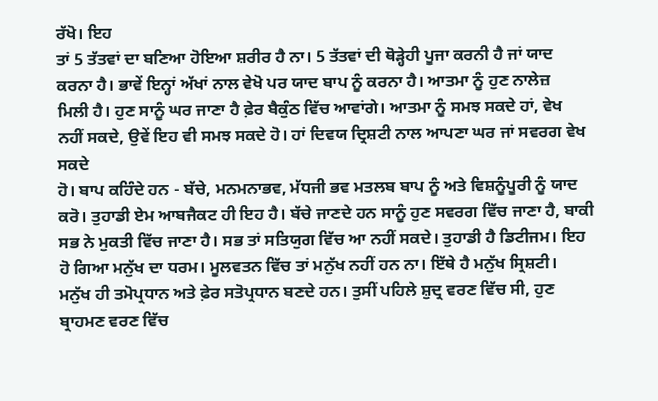ਰੱਖੋ। ਇਹ
ਤਾਂ 5 ਤੱਤਵਾਂ ਦਾ ਬਣਿਆ ਹੋਇਆ ਸ਼ਰੀਰ ਹੈ ਨਾ। 5 ਤੱਤਵਾਂ ਦੀ ਥੋੜ੍ਹੇਹੀ ਪੂਜਾ ਕਰਨੀ ਹੈ ਜਾਂ ਯਾਦ
ਕਰਨਾ ਹੈ। ਭਾਵੇਂ ਇਨ੍ਹਾਂ ਅੱਖਾਂ ਨਾਲ ਵੇਖੋ ਪਰ ਯਾਦ ਬਾਪ ਨੂੰ ਕਰਨਾ ਹੈ। ਆਤਮਾ ਨੂੰ ਹੁਣ ਨਾਲੇਜ਼
ਮਿਲੀ ਹੈ। ਹੁਣ ਸਾਨੂੰ ਘਰ ਜਾਣਾ ਹੈ ਫ਼ੇਰ ਬੈਕੁੰਠ ਵਿੱਚ ਆਵਾਂਗੇ। ਆਤਮਾ ਨੂੰ ਸਮਝ ਸਕਦੇ ਹਾਂ, ਵੇਖ
ਨਹੀਂ ਸਕਦੇ, ਉਵੇਂ ਇਹ ਵੀ ਸਮਝ ਸਕਦੇ ਹੋ। ਹਾਂ ਦਿਵਯ ਦ੍ਰਿਸ਼ਟੀ ਨਾਲ ਆਪਣਾ ਘਰ ਜਾਂ ਸਵਰਗ ਵੇਖ ਸਕਦੇ
ਹੋ। ਬਾਪ ਕਹਿੰਦੇ ਹਨ - ਬੱਚੇ, ਮਨਮਨਾਭਵ, ਮੱਧਜੀ ਭਵ ਮਤਲਬ ਬਾਪ ਨੂੰ ਅਤੇ ਵਿਸ਼ਨੂੰਪੂਰੀ ਨੂੰ ਯਾਦ
ਕਰੋ। ਤੁਹਾਡੀ ਏਮ ਆਬਜੈਕਟ ਹੀ ਇਹ ਹੈ। ਬੱਚੇ ਜਾਣਦੇ ਹਨ ਸਾਨੂੰ ਹੁਣ ਸਵਰਗ ਵਿੱਚ ਜਾਣਾ ਹੈ, ਬਾਕੀ
ਸਭ ਨੇ ਮੁਕਤੀ ਵਿੱਚ ਜਾਣਾ ਹੈ। ਸਭ ਤਾਂ ਸਤਿਯੁਗ ਵਿੱਚ ਆ ਨਹੀਂ ਸਕਦੇ। ਤੁਹਾਡੀ ਹੈ ਡਿਟੀਜਮ। ਇਹ
ਹੋ ਗਿਆ ਮਨੁੱਖ ਦਾ ਧਰਮ। ਮੂਲਵਤਨ ਵਿੱਚ ਤਾਂ ਮਨੁੱਖ ਨਹੀਂ ਹਨ ਨਾ। ਇੱਥੇ ਹੈ ਮਨੁੱਖ ਸ੍ਰਿਸ਼ਟੀ।
ਮਨੁੱਖ ਹੀ ਤਮੋਪ੍ਰਧਾਨ ਅਤੇ ਫ਼ੇਰ ਸਤੋਪ੍ਰਧਾਨ ਬਣਦੇ ਹਨ। ਤੁਸੀਂ ਪਹਿਲੇ ਸ਼ੁਦ੍ਰ ਵਰਣ ਵਿੱਚ ਸੀ, ਹੁਣ
ਬ੍ਰਾਹਮਣ ਵਰਣ ਵਿੱਚ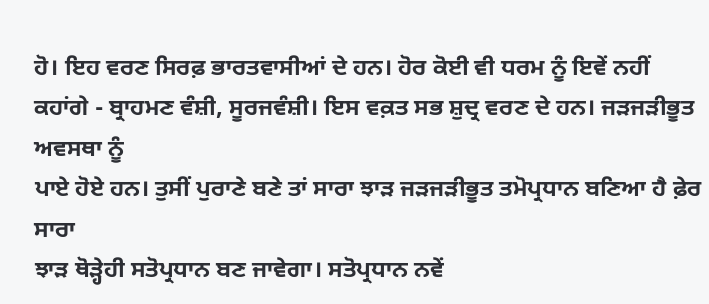ਹੋ। ਇਹ ਵਰਣ ਸਿਰਫ਼ ਭਾਰਤਵਾਸੀਆਂ ਦੇ ਹਨ। ਹੋਰ ਕੋਈ ਵੀ ਧਰਮ ਨੂੰ ਇਵੇਂ ਨਹੀਂ
ਕਹਾਂਗੇ - ਬ੍ਰਾਹਮਣ ਵੰਸ਼ੀ, ਸੂਰਜਵੰਸ਼ੀ। ਇਸ ਵਕ਼ਤ ਸਭ ਸ਼ੁਦ੍ਰ ਵਰਣ ਦੇ ਹਨ। ਜੜਜੜੀਭੂਤ ਅਵਸਥਾ ਨੂੰ
ਪਾਏ ਹੋਏ ਹਨ। ਤੁਸੀਂ ਪੁਰਾਣੇ ਬਣੇ ਤਾਂ ਸਾਰਾ ਝਾੜ ਜੜਜੜੀਭੂਤ ਤਮੋਪ੍ਰਧਾਨ ਬਣਿਆ ਹੈ ਫ਼ੇਰ ਸਾਰਾ
ਝਾੜ ਥੋੜ੍ਹੇਹੀ ਸਤੋਪ੍ਰਧਾਨ ਬਣ ਜਾਵੇਗਾ। ਸਤੋਪ੍ਰਧਾਨ ਨਵੇਂ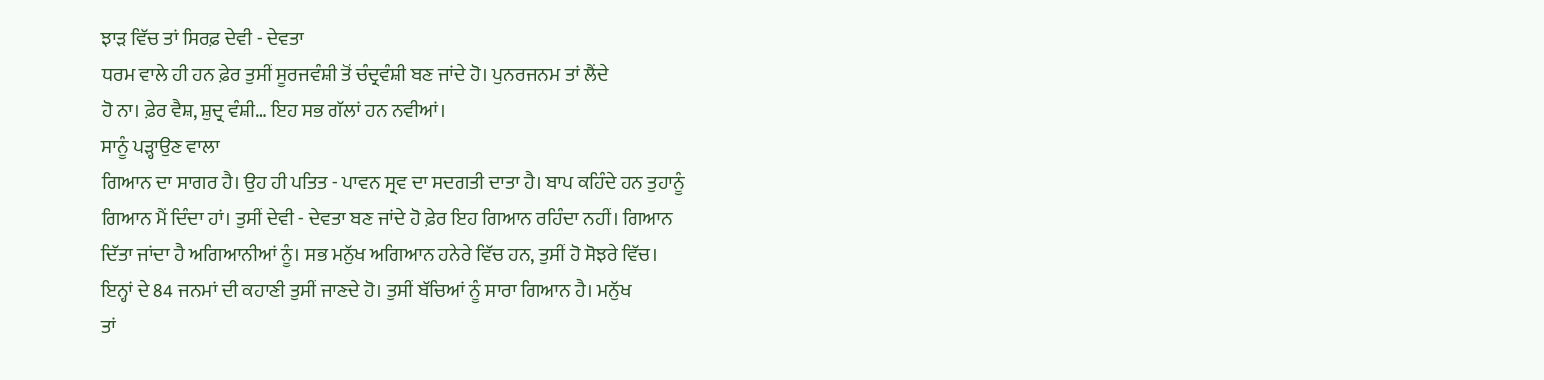ਝਾੜ ਵਿੱਚ ਤਾਂ ਸਿਰਫ਼ ਦੇਵੀ - ਦੇਵਤਾ
ਧਰਮ ਵਾਲੇ ਹੀ ਹਨ ਫ਼ੇਰ ਤੁਸੀਂ ਸੂਰਜਵੰਸ਼ੀ ਤੋਂ ਚੰਦ੍ਰਵੰਸ਼ੀ ਬਣ ਜਾਂਦੇ ਹੋ। ਪੁਨਰਜਨਮ ਤਾਂ ਲੈਂਦੇ
ਹੋ ਨਾ। ਫ਼ੇਰ ਵੈਸ਼, ਸ਼ੁਦ੍ਰ ਵੰਸ਼ੀ… ਇਹ ਸਭ ਗੱਲਾਂ ਹਨ ਨਵੀਆਂ।
ਸਾਨੂੰ ਪੜ੍ਹਾਉਣ ਵਾਲਾ
ਗਿਆਨ ਦਾ ਸਾਗਰ ਹੈ। ਉਹ ਹੀ ਪਤਿਤ - ਪਾਵਨ ਸ੍ਰਵ ਦਾ ਸਦਗਤੀ ਦਾਤਾ ਹੈ। ਬਾਪ ਕਹਿੰਦੇ ਹਨ ਤੁਹਾਨੂੰ
ਗਿਆਨ ਮੈਂ ਦਿੰਦਾ ਹਾਂ। ਤੁਸੀਂ ਦੇਵੀ - ਦੇਵਤਾ ਬਣ ਜਾਂਦੇ ਹੋ ਫ਼ੇਰ ਇਹ ਗਿਆਨ ਰਹਿੰਦਾ ਨਹੀਂ। ਗਿਆਨ
ਦਿੱਤਾ ਜਾਂਦਾ ਹੈ ਅਗਿਆਨੀਆਂ ਨੂੰ। ਸਭ ਮਨੁੱਖ ਅਗਿਆਨ ਹਨੇਰੇ ਵਿੱਚ ਹਨ, ਤੁਸੀਂ ਹੋ ਸੋਝਰੇ ਵਿੱਚ।
ਇਨ੍ਹਾਂ ਦੇ 84 ਜਨਮਾਂ ਦੀ ਕਹਾਣੀ ਤੁਸੀਂ ਜਾਣਦੇ ਹੋ। ਤੁਸੀਂ ਬੱਚਿਆਂ ਨੂੰ ਸਾਰਾ ਗਿਆਨ ਹੈ। ਮਨੁੱਖ
ਤਾਂ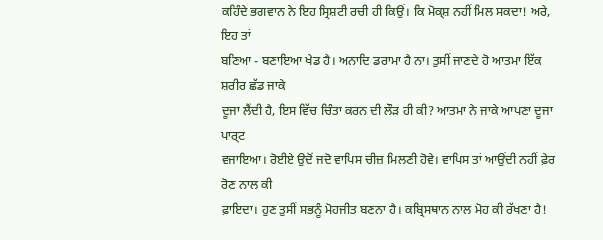ਕਹਿੰਦੇ ਭਗਵਾਨ ਨੇ ਇਹ ਸ੍ਰਿਸ਼ਟੀ ਰਚੀ ਹੀ ਕਿਉਂ। ਕਿ ਮੋਕ੍ਸ਼ ਨਹੀਂ ਮਿਲ ਸਕਦਾ! ਅਰੇ, ਇਹ ਤਾਂ
ਬਣਿਆ - ਬਣਾਇਆ ਖੇਡ ਹੈ। ਅਨਾਦਿ ਡਰਾਮਾ ਹੈ ਨਾ। ਤੁਸੀਂ ਜਾਣਦੇ ਹੋ ਆਤਮਾ ਇੱਕ ਸ਼ਰੀਰ ਛੱਡ ਜਾਕੇ
ਦੂਜਾ ਲੈਂਦੀ ਹੈ, ਇਸ ਵਿੱਚ ਚਿੰਤਾ ਕਰਨ ਦੀ ਲੌੜ ਹੀ ਕੀ? ਆਤਮਾ ਨੇ ਜਾਕੇ ਆਪਣਾ ਦੂਜਾ ਪਾਰ੍ਟ
ਵਜਾਇਆ। ਰੋਈਏ ਉਦੋਂ ਜਦੋ ਵਾਪਿਸ ਚੀਜ਼ ਮਿਲਣੀ ਹੋਵੇ। ਵਾਪਿਸ ਤਾਂ ਆਉਂਦੀ ਨਹੀਂ ਫ਼ੇਰ ਰੋਣ ਨਾਲ ਕੀ
ਫ਼ਾਇਦਾ। ਹੁਣ ਤੁਸੀਂ ਸਭਨੂੰ ਮੋਹਜੀਤ ਬਣਨਾ ਹੈ। ਕਬ੍ਰਿਸਥਾਨ ਨਾਲ ਮੋਹ ਕੀ ਰੱਖਣਾ ਹੈ!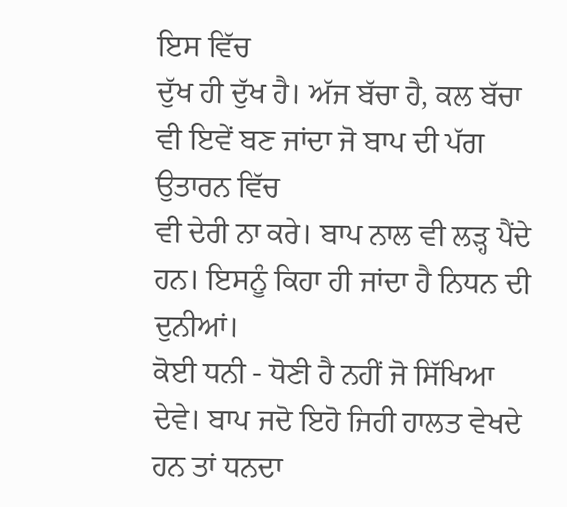ਇਸ ਵਿੱਚ
ਦੁੱਖ ਹੀ ਦੁੱਖ ਹੈ। ਅੱਜ ਬੱਚਾ ਹੈ, ਕਲ ਬੱਚਾ ਵੀ ਇਵੇਂ ਬਣ ਜਾਂਦਾ ਜੋ ਬਾਪ ਦੀ ਪੱਗ ਉਤਾਰਨ ਵਿੱਚ
ਵੀ ਦੇਰੀ ਨਾ ਕਰੇ। ਬਾਪ ਨਾਲ ਵੀ ਲੜ੍ਹ ਪੈਂਦੇ ਹਨ। ਇਸਨੂੰ ਕਿਹਾ ਹੀ ਜਾਂਦਾ ਹੈ ਨਿਧਨ ਦੀ ਦੁਨੀਆਂ।
ਕੋਈ ਧਨੀ - ਧੋਣੀ ਹੈ ਨਹੀਂ ਜੋ ਸਿੱਖਿਆ ਦੇਵੇ। ਬਾਪ ਜਦੋ ਇਹੋ ਜਿਹੀ ਹਾਲਤ ਵੇਖਦੇ ਹਨ ਤਾਂ ਧਨਦਾ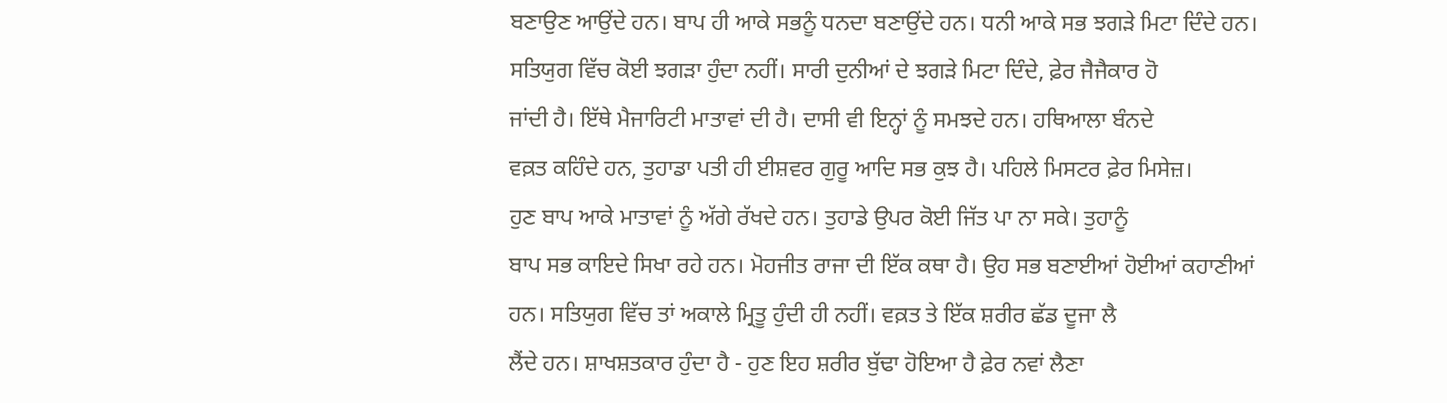ਬਣਾਉਣ ਆਉਂਦੇ ਹਨ। ਬਾਪ ਹੀ ਆਕੇ ਸਭਨੂੰ ਧਨਦਾ ਬਣਾਉਂਦੇ ਹਨ। ਧਨੀ ਆਕੇ ਸਭ ਝਗੜੇ ਮਿਟਾ ਦਿੰਦੇ ਹਨ।
ਸਤਿਯੁਗ ਵਿੱਚ ਕੋਈ ਝਗੜਾ ਹੁੰਦਾ ਨਹੀਂ। ਸਾਰੀ ਦੁਨੀਆਂ ਦੇ ਝਗੜੇ ਮਿਟਾ ਦਿੰਦੇ, ਫ਼ੇਰ ਜੈਜੈਕਾਰ ਹੋ
ਜਾਂਦੀ ਹੈ। ਇੱਥੇ ਮੈਜਾਰਿਟੀ ਮਾਤਾਵਾਂ ਦੀ ਹੈ। ਦਾਸੀ ਵੀ ਇਨ੍ਹਾਂ ਨੂੰ ਸਮਝਦੇ ਹਨ। ਹਥਿਆਲਾ ਬੰਨਦੇ
ਵਕ਼ਤ ਕਹਿੰਦੇ ਹਨ, ਤੁਹਾਡਾ ਪਤੀ ਹੀ ਈਸ਼ਵਰ ਗੁਰੂ ਆਦਿ ਸਭ ਕੁਝ ਹੈ। ਪਹਿਲੇ ਮਿਸਟਰ ਫ਼ੇਰ ਮਿਸੇਜ਼।
ਹੁਣ ਬਾਪ ਆਕੇ ਮਾਤਾਵਾਂ ਨੂੰ ਅੱਗੇ ਰੱਖਦੇ ਹਨ। ਤੁਹਾਡੇ ਉਪਰ ਕੋਈ ਜਿੱਤ ਪਾ ਨਾ ਸਕੇ। ਤੁਹਾਨੂੰ
ਬਾਪ ਸਭ ਕਾਇਦੇ ਸਿਖਾ ਰਹੇ ਹਨ। ਮੋਹਜੀਤ ਰਾਜਾ ਦੀ ਇੱਕ ਕਥਾ ਹੈ। ਉਹ ਸਭ ਬਣਾਈਆਂ ਹੋਈਆਂ ਕਹਾਣੀਆਂ
ਹਨ। ਸਤਿਯੁਗ ਵਿੱਚ ਤਾਂ ਅਕਾਲੇ ਮ੍ਰਿਤੂ ਹੁੰਦੀ ਹੀ ਨਹੀਂ। ਵਕ਼ਤ ਤੇ ਇੱਕ ਸ਼ਰੀਰ ਛੱਡ ਦੂਜਾ ਲੈ
ਲੈਂਦੇ ਹਨ। ਸ਼ਾਖਸ਼ਤਕਾਰ ਹੁੰਦਾ ਹੈ - ਹੁਣ ਇਹ ਸ਼ਰੀਰ ਬੁੱਢਾ ਹੋਇਆ ਹੈ ਫ਼ੇਰ ਨਵਾਂ ਲੈਣਾ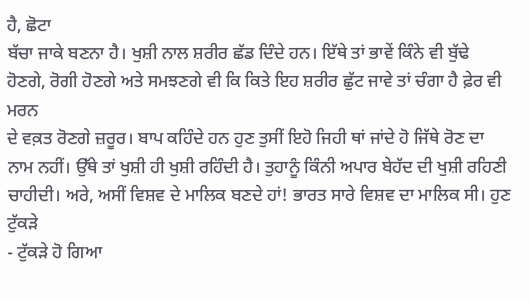ਹੈ, ਛੋਟਾ
ਬੱਚਾ ਜਾਕੇ ਬਣਨਾ ਹੈ। ਖੁਸ਼ੀ ਨਾਲ ਸ਼ਰੀਰ ਛੱਡ ਦਿੰਦੇ ਹਨ। ਇੱਥੇ ਤਾਂ ਭਾਵੇਂ ਕਿੰਨੇ ਵੀ ਬੁੱਢੇ
ਹੋਣਗੇ, ਰੋਗੀ ਹੋਣਗੇ ਅਤੇ ਸਮਝਣਗੇ ਵੀ ਕਿ ਕਿਤੇ ਇਹ ਸ਼ਰੀਰ ਛੁੱਟ ਜਾਵੇ ਤਾਂ ਚੰਗਾ ਹੈ ਫ਼ੇਰ ਵੀ ਮਰਨ
ਦੇ ਵਕ਼ਤ ਰੋਣਗੇ ਜ਼ਰੂਰ। ਬਾਪ ਕਹਿੰਦੇ ਹਨ ਹੁਣ ਤੁਸੀਂ ਇਹੋ ਜਿਹੀ ਥਾਂ ਜਾਂਦੇ ਹੋ ਜਿੱਥੇ ਰੋਣ ਦਾ
ਨਾਮ ਨਹੀਂ। ਉੱਥੇ ਤਾਂ ਖੁਸ਼ੀ ਹੀ ਖੁਸ਼ੀ ਰਹਿੰਦੀ ਹੈ। ਤੁਹਾਨੂੰ ਕਿੰਨੀ ਅਪਾਰ ਬੇਹੱਦ ਦੀ ਖੁਸ਼ੀ ਰਹਿਣੀ
ਚਾਹੀਦੀ। ਅਰੇ, ਅਸੀਂ ਵਿਸ਼ਵ ਦੇ ਮਾਲਿਕ ਬਣਦੇ ਹਾਂ! ਭਾਰਤ ਸਾਰੇ ਵਿਸ਼ਵ ਦਾ ਮਾਲਿਕ ਸੀ। ਹੁਣ ਟੁੱਕੜੇ
- ਟੁੱਕੜੇ ਹੋ ਗਿਆ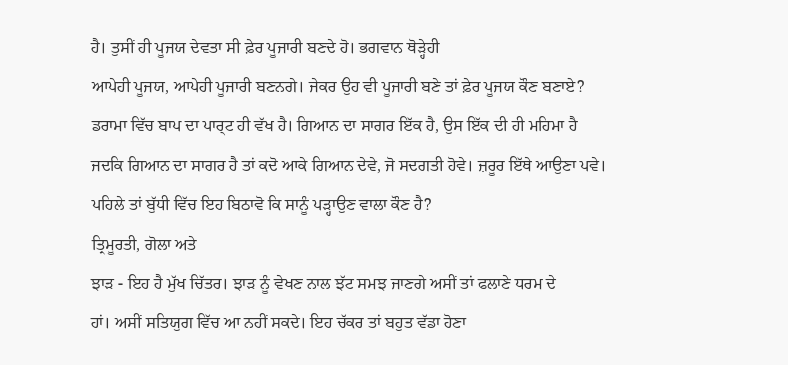ਹੈ। ਤੁਸੀਂ ਹੀ ਪੂਜਯ ਦੇਵਤਾ ਸੀ ਫ਼ੇਰ ਪੂਜਾਰੀ ਬਣਦੇ ਹੋ। ਭਗਵਾਨ ਥੋੜ੍ਹੇਹੀ
ਆਪੇਹੀ ਪੂਜਯ, ਆਪੇਹੀ ਪੂਜਾਰੀ ਬਣਨਗੇ। ਜੇਕਰ ਉਹ ਵੀ ਪੂਜਾਰੀ ਬਣੇ ਤਾਂ ਫ਼ੇਰ ਪੂਜਯ ਕੌਣ ਬਣਾਏ?
ਡਰਾਮਾ ਵਿੱਚ ਬਾਪ ਦਾ ਪਾਰ੍ਟ ਹੀ ਵੱਖ ਹੈ। ਗਿਆਨ ਦਾ ਸਾਗਰ ਇੱਕ ਹੈ, ਉਸ ਇੱਕ ਦੀ ਹੀ ਮਹਿਮਾ ਹੈ
ਜਦਕਿ ਗਿਆਨ ਦਾ ਸਾਗਰ ਹੈ ਤਾਂ ਕਦੋ ਆਕੇ ਗਿਆਨ ਦੇਵੇ, ਜੋ ਸਦਗਤੀ ਹੋਵੇ। ਜ਼ਰੂਰ ਇੱਥੇ ਆਉਣਾ ਪਵੇ।
ਪਹਿਲੇ ਤਾਂ ਬੁੱਧੀ ਵਿੱਚ ਇਹ ਬਿਠਾਵੋ ਕਿ ਸਾਨੂੰ ਪੜ੍ਹਾਉਣ ਵਾਲਾ ਕੌਣ ਹੈ?
ਤ੍ਰਿਮੂਰਤੀ, ਗੋਲਾ ਅਤੇ
ਝਾੜ - ਇਹ ਹੈ ਮੁੱਖ ਚਿੱਤਰ। ਝਾੜ ਨੂੰ ਵੇਖਣ ਨਾਲ ਝੱਟ ਸਮਝ ਜਾਣਗੇ ਅਸੀਂ ਤਾਂ ਫਲਾਣੇ ਧਰਮ ਦੇ
ਹਾਂ। ਅਸੀਂ ਸਤਿਯੁਗ ਵਿੱਚ ਆ ਨਹੀਂ ਸਕਦੇ। ਇਹ ਚੱਕਰ ਤਾਂ ਬਹੁਤ ਵੱਡਾ ਹੋਣਾ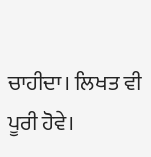ਚਾਹੀਦਾ। ਲਿਖਤ ਵੀ
ਪੂਰੀ ਹੋਵੇ।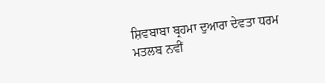ਸ਼ਿਵਬਾਬਾ ਬ੍ਰਹਮਾ ਦੁਆਰਾ ਦੇਵਤਾ ਧਰਮ ਮਤਲਬ ਨਵੀਂ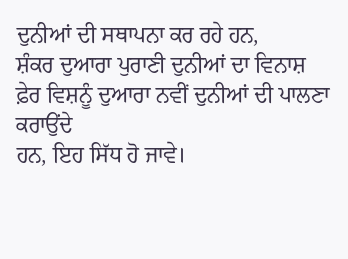ਦੁਨੀਆਂ ਦੀ ਸਥਾਪਨਾ ਕਰ ਰਹੇ ਹਨ,
ਸ਼ੰਕਰ ਦੁਆਰਾ ਪੁਰਾਣੀ ਦੁਨੀਆਂ ਦਾ ਵਿਨਾਸ਼ ਫ਼ੇਰ ਵਿਸ਼ਨੂੰ ਦੁਆਰਾ ਨਵੀਂ ਦੁਨੀਆਂ ਦੀ ਪਾਲਣਾ ਕਰਾਉਂਦੇ
ਹਨ, ਇਹ ਸਿੱਧ ਹੋ ਜਾਵੇ।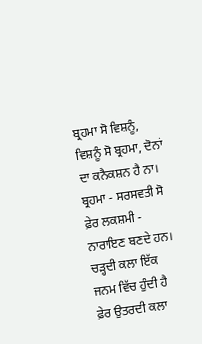ਬ੍ਰਹਮਾ ਸੋ ਵਿਸ਼ਨੂੰ, ਵਿਸ਼ਨੂੰ ਸੋ ਬ੍ਰਹਮਾ, ਦੋਨਾਂ ਦਾ ਕਨੈਕਸ਼ਨ ਹੈ ਨਾ।
ਬ੍ਰਹਮਾ - ਸਰਸਵਤੀ ਸੋ ਫ਼ੇਰ ਲਕਸ਼ਮੀ - ਨਾਰਾਇਣ ਬਣਦੇ ਹਨ। ਚੜ੍ਹਦੀ ਕਲਾ ਇੱਕ ਜਨਮ ਵਿੱਚ ਹੁੰਦੀ ਹੈ
ਫ਼ੇਰ ਉਤਰਦੀ ਕਲਾ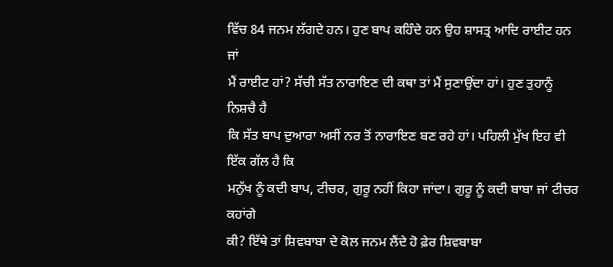ਵਿੱਚ 84 ਜਨਮ ਲੱਗਦੇ ਹਨ। ਹੁਣ ਬਾਪ ਕਹਿੰਦੇ ਹਨ ਉਹ ਸ਼ਾਸਤ੍ਰ ਆਦਿ ਰਾਈਟ ਹਨ ਜਾਂ
ਮੈਂ ਰਾਈਟ ਹਾਂ? ਸੱਚੀ ਸੱਤ ਨਾਰਾਇਣ ਦੀ ਕਥਾ ਤਾਂ ਮੈਂ ਸੁਣਾਉਂਦਾ ਹਾਂ। ਹੁਣ ਤੁਹਾਨੂੰ ਨਿਸ਼ਚੈ ਹੈ
ਕਿ ਸੱਤ ਬਾਪ ਦੁਆਰਾ ਅਸੀਂ ਨਰ ਤੋਂ ਨਾਰਾਇਣ ਬਣ ਰਹੇ ਹਾਂ। ਪਹਿਲੀ ਮੁੱਖ ਇਹ ਵੀ ਇੱਕ ਗੱਲ ਹੈ ਕਿ
ਮਨੁੱਖ ਨੂੰ ਕਦੀ ਬਾਪ, ਟੀਚਰ, ਗੁਰੂ ਨਹੀਂ ਕਿਹਾ ਜਾਂਦਾ। ਗੁਰੂ ਨੂੰ ਕਦੀ ਬਾਬਾ ਜਾਂ ਟੀਚਰ ਕਹਾਂਗੇ
ਕੀ? ਇੱਥੇ ਤਾਂ ਸ਼ਿਵਬਾਬਾ ਦੇ ਕੋਲ ਜਨਮ ਲੈਂਦੇ ਹੋ ਫ਼ੇਰ ਸ਼ਿਵਬਾਬਾ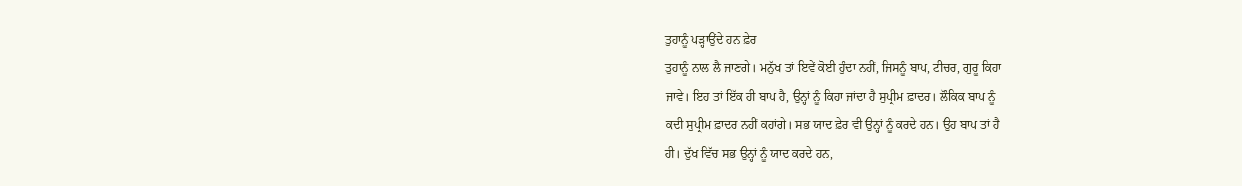ਤੁਹਾਨੂੰ ਪੜ੍ਹਾਉਂਦੇ ਹਨ ਫ਼ੇਰ
ਤੁਹਾਨੂੰ ਨਾਲ ਲੈ ਜਾਣਗੇ। ਮਨੁੱਖ ਤਾਂ ਇਵੇਂ ਕੋਈ ਹੁੰਦਾ ਨਹੀਂ, ਜਿਸਨੂੰ ਬਾਪ, ਟੀਚਰ, ਗੁਰੂ ਕਿਹਾ
ਜਾਵੇ। ਇਹ ਤਾਂ ਇੱਕ ਹੀ ਬਾਪ ਹੈ, ਉਨ੍ਹਾਂ ਨੂੰ ਕਿਹਾ ਜਾਂਦਾ ਹੈ ਸੁਪ੍ਰੀਮ ਫ਼ਾਦਰ। ਲੌਕਿਕ ਬਾਪ ਨੂੰ
ਕਦੀ ਸੁਪ੍ਰੀਮ ਫ਼ਾਦਰ ਨਹੀਂ ਕਹਾਂਗੇ। ਸਭ ਯਾਦ ਫ਼ੇਰ ਵੀ ਉਨ੍ਹਾਂ ਨੂੰ ਕਰਦੇ ਹਨ। ਉਹ ਬਾਪ ਤਾਂ ਹੈ
ਹੀ। ਦੁੱਖ ਵਿੱਚ ਸਭ ਉਨ੍ਹਾਂ ਨੂੰ ਯਾਦ ਕਰਦੇ ਹਨ,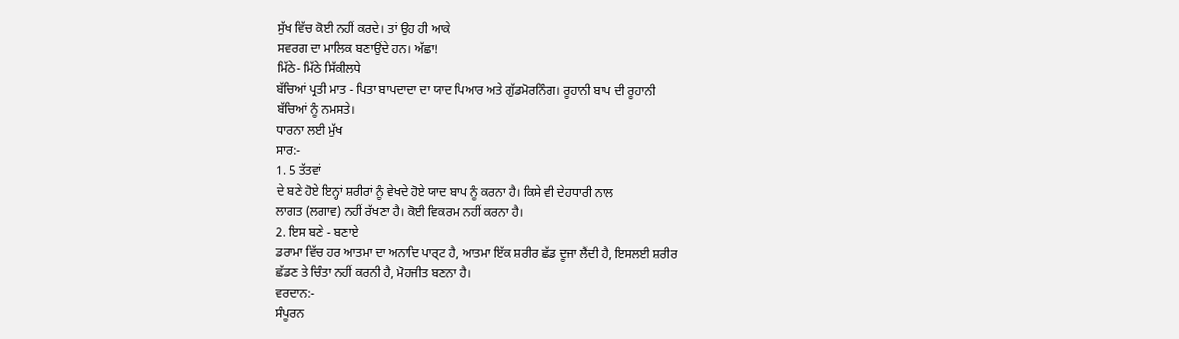ਸੁੱਖ ਵਿੱਚ ਕੋਈ ਨਹੀਂ ਕਰਦੇ। ਤਾਂ ਉਹ ਹੀ ਆਕੇ
ਸਵਰਗ ਦਾ ਮਾਲਿਕ ਬਣਾਉਂਦੇ ਹਨ। ਅੱਛਾ!
ਮਿੱਠੇ- ਮਿੱਠੇ ਸਿੱਕੀਲਧੇ
ਬੱਚਿਆਂ ਪ੍ਰਤੀ ਮਾਤ - ਪਿਤਾ ਬਾਪਦਾਦਾ ਦਾ ਯਾਦ ਪਿਆਰ ਅਤੇ ਗੁੱਡਮੋਰਨਿੰਗ। ਰੂਹਾਨੀ ਬਾਪ ਦੀ ਰੂਹਾਨੀ
ਬੱਚਿਆਂ ਨੂੰ ਨਮਸਤੇ।
ਧਾਰਨਾ ਲਈ ਮੁੱਖ
ਸਾਰ:-
1. 5 ਤੱਤਵਾਂ
ਦੇ ਬਣੇ ਹੋਏ ਇਨ੍ਹਾਂ ਸ਼ਰੀਰਾਂ ਨੂੰ ਵੇਖਦੇ ਹੋਏ ਯਾਦ ਬਾਪ ਨੂੰ ਕਰਨਾ ਹੈ। ਕਿਸੇ ਵੀ ਦੇਹਧਾਰੀ ਨਾਲ
ਲਾਗਤ (ਲਗਾਵ) ਨਹੀਂ ਰੱਖਣਾ ਹੈ। ਕੋਈ ਵਿਕਰਮ ਨਹੀਂ ਕਰਨਾ ਹੈ।
2. ਇਸ ਬਣੇ - ਬਣਾਏ
ਡਰਾਮਾ ਵਿੱਚ ਹਰ ਆਤਮਾ ਦਾ ਅਨਾਦਿ ਪਾਰ੍ਟ ਹੈ, ਆਤਮਾ ਇੱਕ ਸ਼ਰੀਰ ਛੱਡ ਦੂਜਾ ਲੈਂਦੀ ਹੈ, ਇਸਲਈ ਸ਼ਰੀਰ
ਛੱਡਣ ਤੇ ਚਿੰਤਾ ਨਹੀਂ ਕਰਨੀ ਹੈ, ਮੋਹਜੀਤ ਬਣਨਾ ਹੈ।
ਵਰਦਾਨ:-
ਸੰਪੂਰਨ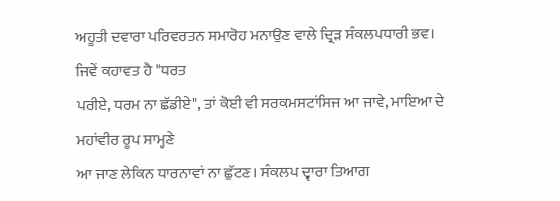ਅਹੂਤੀ ਦਵਾਰਾ ਪਰਿਵਰਤਨ ਸਮਾਰੋਹ ਮਨਾਉਣ ਵਾਲੇ ਦ੍ਰਿੜ ਸੰਕਲਪਧਾਰੀ ਭਵ।
ਜਿਵੇਂ ਕਹਾਵਤ ਹੈ "ਧਰਤ
ਪਰੀਏ, ਧਰਮ ਨਾ ਛੱਡੀਏ", ਤਾਂ ਕੋਈ ਵੀ ਸਰਕਮਸਟਾਂਸਿਜ ਆ ਜਾਵੇ, ਮਾਇਆ ਦੇ ਮਹਾਂਵੀਰ ਰੂਪ ਸਾਮ੍ਹਣੇ
ਆ ਜਾਣ ਲੇਕਿਨ ਧਾਰਨਾਵਾਂ ਨਾ ਛੁੱਟਣ। ਸੰਕਲਪ ਦ੍ਵਾਰਾ ਤਿਆਗ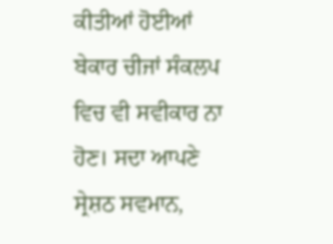ਕੀਤੀਆਂ ਹੋਈਆਂ ਬੇਕਾਰ ਚੀਜਾਂ ਸੰਕਲਪ
ਵਿਚ ਵੀ ਸਵੀਕਾਰ ਨਾ ਹੋਣ। ਸਦਾ ਆਪਣੇ ਸ੍ਰੇਸ਼ਠ ਸਵਮਾਨ,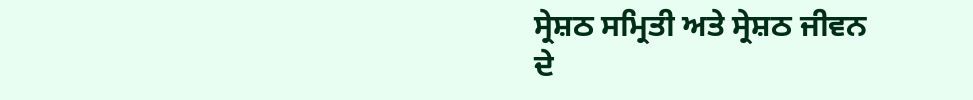ਸ੍ਰੇਸ਼ਠ ਸਮ੍ਰਿਤੀ ਅਤੇ ਸ੍ਰੇਸ਼ਠ ਜੀਵਨ
ਦੇ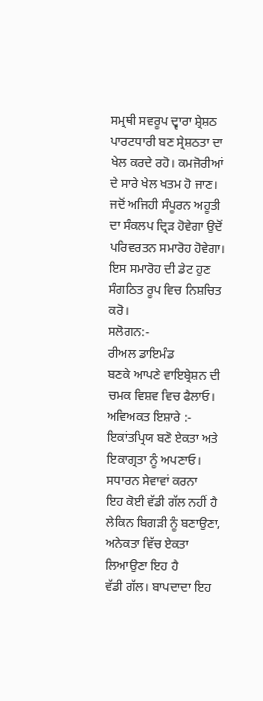ਸਮ੍ਰਥੀ ਸਵਰੂਪ ਦ੍ਵਾਰਾ ਸ਼੍ਰੇਸ਼ਠ ਪਾਰਟਧਾਰੀ ਬਣ ਸ੍ਰੇਸ਼ਠਤਾ ਦਾ ਖੇਲ ਕਰਦੇ ਰਹੋ। ਕਮਜੋਰੀਆਂ
ਦੇ ਸਾਰੇ ਖੇਲ ਖਤਮ ਹੋ ਜਾਣ। ਜਦੋਂ ਅਜਿਹੀ ਸੰਪੂਰਨ ਅਹੂਤੀ ਦਾ ਸੰਕਲਪ ਦ੍ਰਿੜ ਹੋਵੇਗਾ ਉਦੋਂ
ਪਰਿਵਰਤਨ ਸਮਾਰੋਹ ਹੋਵੇਗਾ। ਇਸ ਸਮਾਰੋਹ ਦੀ ਡੇਟ ਹੁਣ ਸੰਗਠਿਤ ਰੂਪ ਵਿਚ ਨਿਸ਼ਚਿਤ ਕਰੋ।
ਸਲੋਗਨ:-
ਰੀਅਲ ਡਾਇਮੰਡ
ਬਣਕੇ ਆਪਣੇ ਵਾਇਬ੍ਰੇਸ਼ਨ ਦੀ ਚਮਕ ਵਿਸ਼ਵ ਵਿਚ ਫੈਲਾਓ।
ਅਵਿਅਕਤ ਇਸ਼ਾਰੇ :-
ਇਕਾਂਤਪ੍ਰਿਯ ਬਣੋ ਏਕਤਾ ਅਤੇ ਇਕਾਗ੍ਰਤਾ ਨੂੰ ਅਪਣਾਓ।
ਸਧਾਰਨ ਸੇਵਾਵਾਂ ਕਰਨਾ
ਇਹ ਕੋਈ ਵੱਡੀ ਗੱਲ ਨਹੀਂ ਹੈ ਲੇਕਿਨ ਬਿਗੜੀ ਨੂੰ ਬਣਾਉਣਾ, ਅਨੇਕਤਾ ਵਿੱਚ ਏਕਤਾ ਲਿਆਉਣਾ ਇਹ ਹੈ
ਵੱਡੀ ਗੱਲ। ਬਾਪਦਾਦਾ ਇਹ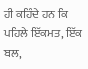ਹੀ ਕਹਿੰਦੇ ਹਨ ਕਿ ਪਹਿਲੇ ਇੱਕਮਤ, ਇੱਕ ਬਲ,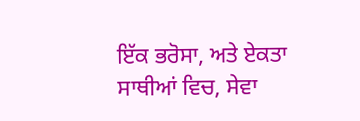ਇੱਕ ਭਰੋਸਾ, ਅਤੇ ਏਕਤਾ
ਸਾਥੀਆਂ ਵਿਚ, ਸੇਵਾ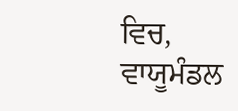ਵਿਚ, ਵਾਯੂਮੰਡਲ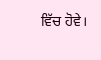ਵਿੱਚ ਹੋਵੇ।